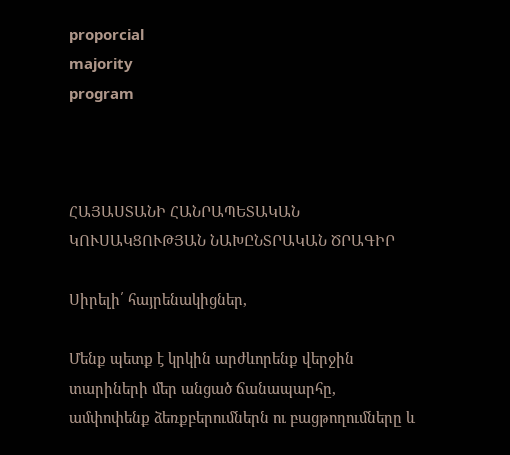proporcial
majority
program



ՀԱՅԱՍՏԱՆԻ ՀԱՆՐԱՊԵՏԱԿԱՆ ԿՈՒՍԱԿՑՈՒԹՅԱՆ ՆԱԽԸՆՏՐԱԿԱՆ ԾՐԱԳԻՐ

Սիրելի՛ հայրենակիցներ,

Մենք պետք է կրկին արժևորենք վերջին տարիների մեր անցած ճանապարհը, ամփոփենք ձեռքբերումներն ու բացթողումները և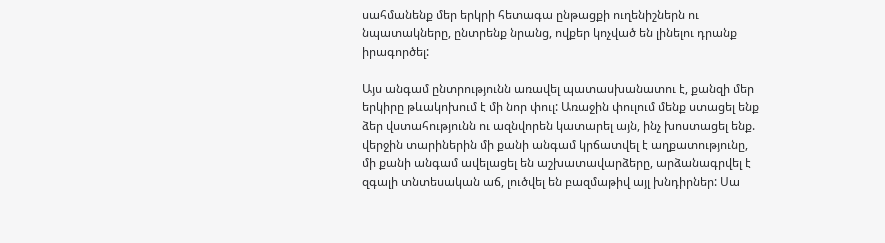սահմանենք մեր երկրի հետագա ընթացքի ուղենիշներն ու նպատակները, ընտրենք նրանց, ովքեր կոչված են լինելու դրանք իրագործել:

Այս անգամ ընտրությունն առավել պատասխանատու է, քանզի մեր երկիրը թևակոխում է մի նոր փուլ: Առաջին փուլում մենք ստացել ենք ձեր վստահությունն ու ազնվորեն կատարել այն, ինչ խոստացել ենք. վերջին տարիներին մի քանի անգամ կրճատվել է աղքատությունը, մի քանի անգամ ավելացել են աշխատավարձերը, արձանագրվել է զգալի տնտեսական աճ, լուծվել են բազմաթիվ այլ խնդիրներ: Սա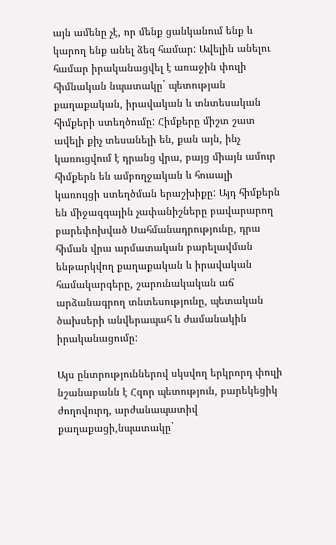այն ամենը չէ, որ մենք ցանկանում ենք և կարող ենք անել ձեզ համար: Ավելին անելու համար իրականացվել է առաջին փուլի հիմնական նպատակը` պետության քաղաքական, իրավական և տնտեսական հիմքերի ստեղծումը: Հիմքերը միշտ շատ ավելի քիչ տեսանելի են, քան այն, ինչ կառուցվում է դրանց վրա, բայց միայն ամուր հիմքերն են ամբողջական և հուսալի կառույցի ստեղծման երաշխիքը: Այդ հիմքերն են միջազգային չափանիշները բավարարող բարեփոխված Սահմանադրությունը, դրա հիման վրա արմատական բարելավման ենթարկվող քաղաքական և իրավական համակարգերը, շարունակական աճ արձանագրող տնտեսությունը, պետական ծախսերի անվերապահ և ժամանակին իրականացումը:

Այս ընտրություններով սկսվող երկրորդ փուլի նշանաբանն է Հզոր պետություն, բարեկեցիկ ժողովուրդ, արժանապատիվ քաղաքացի,նպատակը`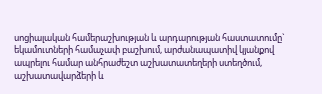սոցիալական համերաշխության և արդարության հաստատումը` եկամուտների համաչափ բաշխում, արժանապատիվ կյանքով ապրելու համար անհրաժեշտ աշխատատեղերի ստեղծում, աշխատավարձերի և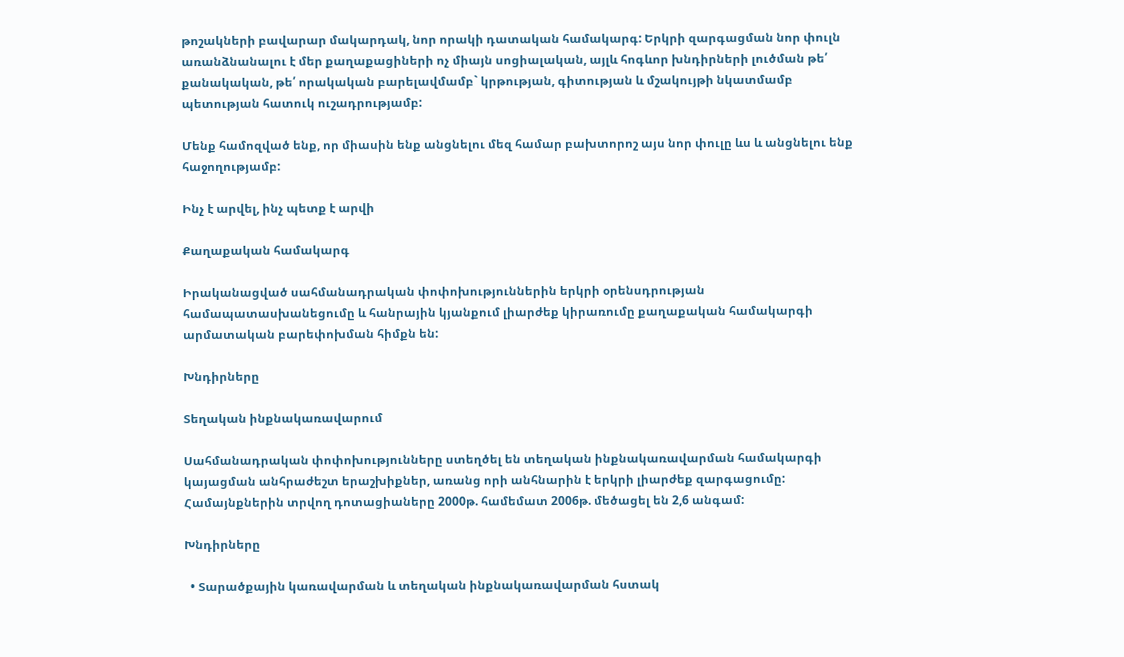թոշակների բավարար մակարդակ, նոր որակի դատական համակարգ: Երկրի զարգացման նոր փուլն առանձնանալու է մեր քաղաքացիների ոչ միայն սոցիալական, այլև հոգևոր խնդիրների լուծման թե՛ քանակական, թե՛ որակական բարելավմամբ` կրթության, գիտության և մշակույթի նկատմամբ պետության հատուկ ուշադրությամբ:

Մենք համոզված ենք, որ միասին ենք անցնելու մեզ համար բախտորոշ այս նոր փուլը ևս և անցնելու ենք հաջողությամբ:

Ինչ է արվել, ինչ պետք է արվի

Քաղաքական համակարգ

Իրականացված սահմանադրական փոփոխություններին երկրի օրենսդրության համապատասխանեցումը և հանրային կյանքում լիարժեք կիրառումը քաղաքական համակարգի արմատական բարեփոխման հիմքն են:

Խնդիրները

Տեղական ինքնակառավարում

Սահմանադրական փոփոխությունները ստեղծել են տեղական ինքնակառավարման համակարգի կայացման անհրաժեշտ երաշխիքներ, առանց որի անհնարին է երկրի լիարժեք զարգացումը:
Համայնքներին տրվող դոտացիաները 2000թ. համեմատ 2006թ. մեծացել են 2,6 անգամ:

Խնդիրները

  • Տարածքային կառավարման և տեղական ինքնակառավարման հստակ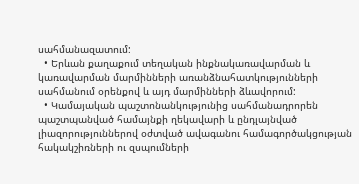սահմանազատում:
  • Երևան քաղաքում տեղական ինքնակառավարման և կառավարման մարմինների առանձնահատկությունների սահմանում օրենքով և այդ մարմինների ձևավորում:
  • Կամայական պաշտոնանկությունից սահմանադրորեն պաշտպանված համայնքի ղեկավարի և ընդլայնված լիազորություններով օժտված ավագանու համագործակցության հակակշիռների ու զսպումների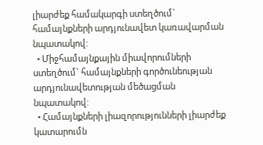լիարժեք համակարգի ստեղծում` համայնքների արդյունավետ կառավարման նպատակով:
  • Միջհամայնքային միավորումների ստեղծում` համայնքների գործունեության արդյունավետության մեծացման նպատակով:
  • Համայնքների լիազորությունների լիարժեք կատարումն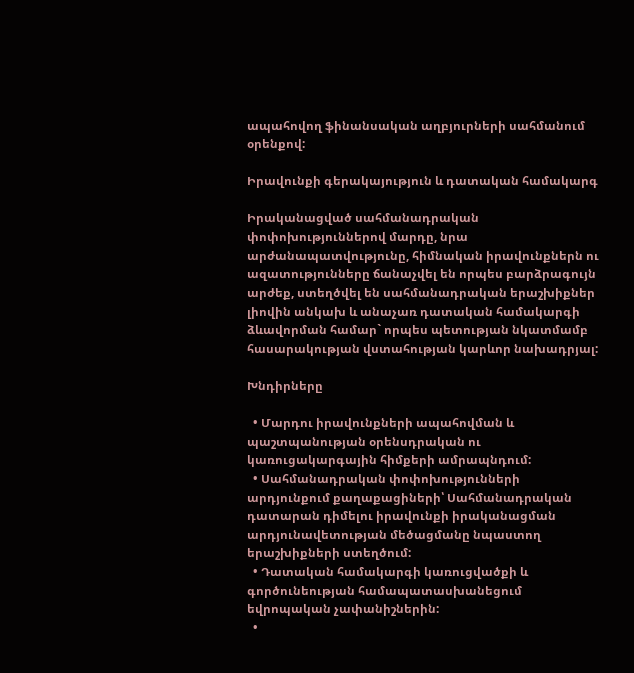ապահովող ֆինանսական աղբյուրների սահմանում օրենքով:

Իրավունքի գերակայություն և դատական համակարգ

Իրականացված սահմանադրական փոփոխություններով մարդը, նրա արժանապատվությունը, հիմնական իրավունքներն ու ազատությունները ճանաչվել են որպես բարձրագույն արժեք, ստեղծվել են սահմանադրական երաշխիքներ լիովին անկախ և անաչառ դատական համակարգի ձևավորման համար` որպես պետության նկատմամբ հասարակության վստահության կարևոր նախադրյալ:

Խնդիրները

  • Մարդու իրավունքների ապահովման և պաշտպանության օրենսդրական ու կառուցակարգային հիմքերի ամրապնդում:
  • Սահմանադրական փոփոխությունների արդյունքում քաղաքացիների՝ Սահմանադրական դատարան դիմելու իրավունքի իրականացման արդյունավետության մեծացմանը նպաստող երաշխիքների ստեղծում:
  • Դատական համակարգի կառուցվածքի և գործունեության համապատասխանեցում եվրոպական չափանիշներին:
  •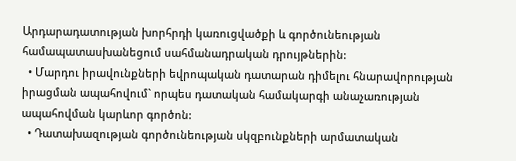Արդարադատության խորհրդի կառուցվածքի և գործունեության համապատասխանեցում սահմանադրական դրույթներին:
  • Մարդու իրավունքների եվրոպական դատարան դիմելու հնարավորության իրացման ապահովում` որպես դատական համակարգի անաչառության ապահովման կարևոր գործոն:
  • Դատախազության գործունեության սկզբունքների արմատական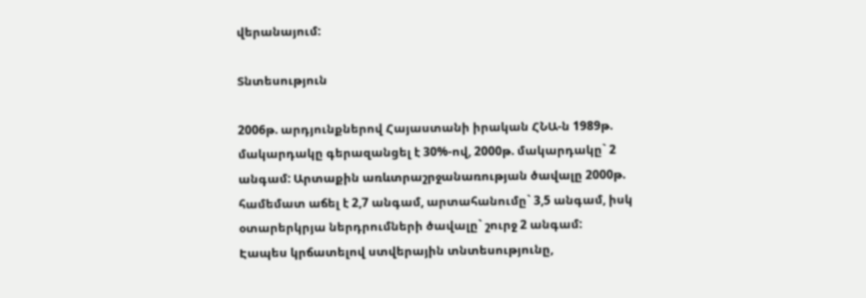վերանայում:

Տնտեսություն

2006թ. արդյունքներով Հայաստանի իրական ՀՆԱ-ն 1989թ. մակարդակը գերազանցել է 30%-ով, 2000թ. մակարդակը` 2 անգամ: Արտաքին առևտրաշրջանառության ծավալը 2000թ. համեմատ աճել է 2,7 անգամ, արտահանումը` 3,5 անգամ, իսկ օտարերկրյա ներդրումների ծավալը` շուրջ 2 անգամ:
Էապես կրճատելով ստվերային տնտեսությունը,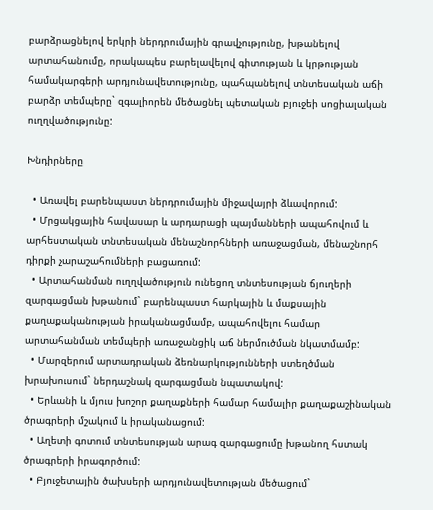բարձրացնելով երկրի ներդրումային գրավչությունը, խթանելով արտահանումը, որակապես բարելավելով գիտության և կրթության համակարգերի արդյունավետությունը, պահպանելով տնտեսական աճի բարձր տեմպերը` զգալիորեն մեծացնել պետական բյուջեի սոցիալական ուղղվածությունը:

Խնդիրները

  • Առավել բարենպաստ ներդրումային միջավայրի ձևավորում:
  • Մրցակցային հավասար և արդարացի պայմանների ապահովում և արհեստական տնտեսական մենաշնորհների առաջացման, մենաշնորհ դիրքի չարաշահումների բացառում:
  • Արտահանման ուղղվածություն ունեցող տնտեսության ճյուղերի զարգացման խթանում` բարենպաստ հարկային և մաքսային քաղաքականության իրականացմամբ, ապահովելու համար արտահանման տեմպերի առաջանցիկ աճ ներմուծման նկատմամբ:
  • Մարզերում արտադրական ձեռնարկությունների ստեղծման խրախուսում` ներդաշնակ զարգացման նպատակով:
  • Երևանի և մյուս խոշոր քաղաքների համար համալիր քաղաքաշինական ծրագրերի մշակում և իրականացում:
  • Աղետի գոտում տնտեսության արագ զարգացումը խթանող հստակ ծրագրերի իրագործում:
  • Բյուջետային ծախսերի արդյունավետության մեծացում`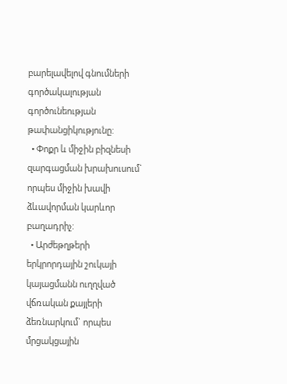բարելավելով գնումների գործակալության գործունեության թափանցիկությունը:
  • Փոքր և միջին բիզնեսի զարգացման խրախուսում` որպես միջին խավի ձևավորման կարևոր բաղադրիչ:
  • Արժեթղթերի երկրորդային շուկայի կայացմանն ուղղված վճռական քայլերի ձեռնարկում` որպես մրցակցային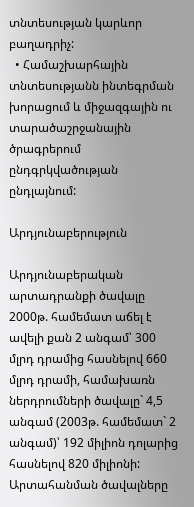տնտեսության կարևոր բաղադրիչ:
  • Համաշխարհային տնտեսությանն ինտեգրման խորացում և միջազգային ու տարածաշրջանային ծրագրերում ընդգրկվածության ընդլայնում:

Արդյունաբերություն

Արդյունաբերական արտադրանքի ծավալը 2000թ. համեմատ աճել է ավելի քան 2 անգամ՝ 300 մլրդ դրամից հասնելով 660 մլրդ դրամի, համախառն ներդրումների ծավալը` 4,5 անգամ (2003թ. համեմատ` 2 անգամ)՝ 192 միլիոն դոլարից հասնելով 820 միլիոնի: Արտահանման ծավալները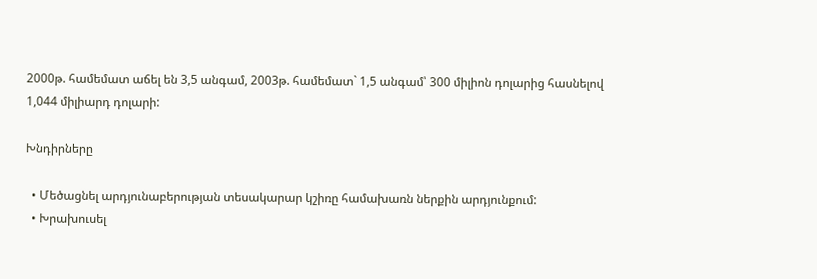2000թ. համեմատ աճել են 3,5 անգամ, 2003թ. համեմատ` 1,5 անգամ՝ 300 միլիոն դոլարից հասնելով 1,044 միլիարդ դոլարի:

Խնդիրները

  • Մեծացնել արդյունաբերության տեսակարար կշիռը համախառն ներքին արդյունքում:
  • Խրախուսել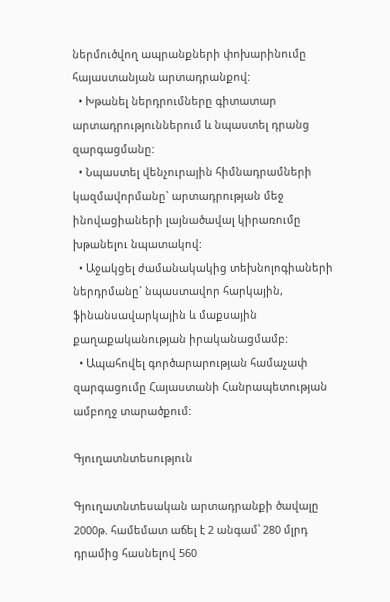ներմուծվող ապրանքների փոխարինումը հայաստանյան արտադրանքով:
  • Խթանել ներդրումները գիտատար արտադրություններում և նպաստել դրանց զարգացմանը:
  • Նպաստել վենչուրային հիմնադրամների կազմավորմանը` արտադրության մեջ ինովացիաների լայնածավալ կիրառումը խթանելու նպատակով:
  • Աջակցել ժամանակակից տեխնոլոգիաների ներդրմանը` նպաստավոր հարկային, ֆինանսավարկային և մաքսային քաղաքականության իրականացմամբ:
  • Ապահովել գործարարության համաչափ զարգացումը Հայաստանի Հանրապետության ամբողջ տարածքում:

Գյուղատնտեսություն

Գյուղատնտեսական արտադրանքի ծավալը 2000թ. համեմատ աճել է 2 անգամ՝ 280 մլրդ դրամից հասնելով 560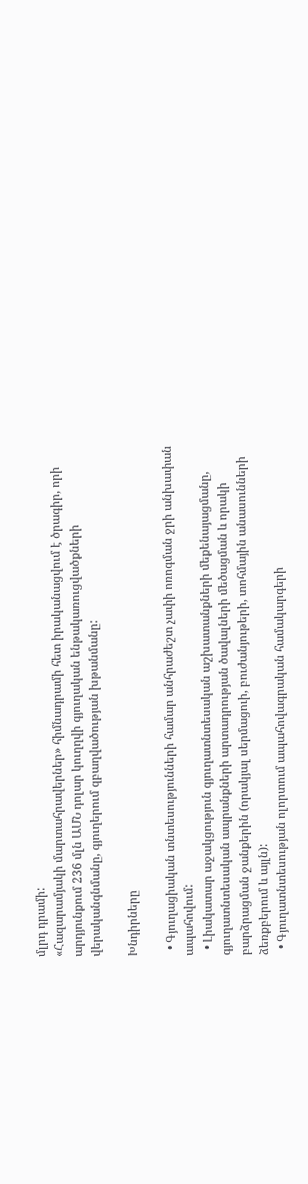մլրդ դրամի:
«Հազարամյակի մարտահրավերներ» հիմնադրամի հետ իրականացվում է ծրագիր, որի արդյունքում 236 մլն ԱՄՆ դոլար կուղղվի գյուղական ենթակառուցվածքների վերականգնմանը, գյուղերում զբաղվածության խթանմանը:

Խնդիրները

  • Գյուղացիական տնտեսությունների համար անհրաժեշտ չափի ոռոգման ջրի անխափան ապահովում:
  • Լիակատար աջակցություն գյուղատնտեսական աշխատանքների մեքենայացմանը, գյուղատնտեսական ապրանքների արտադրության ծավալների մեծացման և որակի բարձրացման ջանքերին (որակյալ սերմացուի, բուժանյութերի, տոհմային անասունների ձեռքբերում և այլն):
  • Գյուղատնտեսության ոլորտում ապահովագրական համակարգերի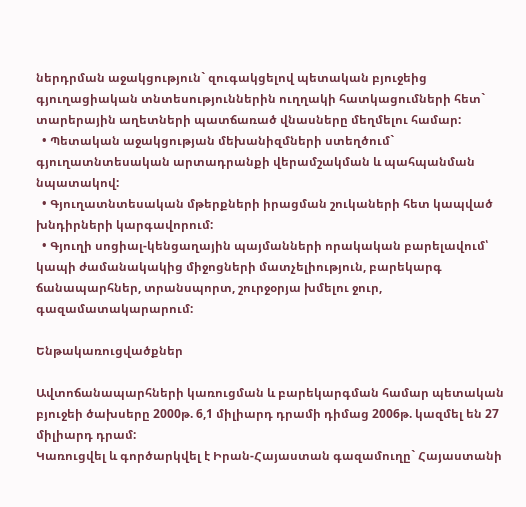ներդրման աջակցություն` զուգակցելով պետական բյուջեից գյուղացիական տնտեսություններին ուղղակի հատկացումների հետ` տարերային աղետների պատճառած վնասները մեղմելու համար:
  • Պետական աջակցության մեխանիզմների ստեղծում` գյուղատնտեսական արտադրանքի վերամշակման և պահպանման նպատակով:
  • Գյուղատնտեսական մթերքների իրացման շուկաների հետ կապված խնդիրների կարգավորում:
  • Գյուղի սոցիալ-կենցաղային պայմանների որակական բարելավում՝ կապի ժամանակակից միջոցների մատչելիություն, բարեկարգ ճանապարհներ, տրանսպորտ, շուրջօրյա խմելու ջուր, գազամատակարարում:

Ենթակառուցվածքներ

Ավտոճանապարհների կառուցման և բարեկարգման համար պետական բյուջեի ծախսերը 2000թ. 6,1 միլիարդ դրամի դիմաց 2006թ. կազմել են 27 միլիարդ դրամ:
Կառուցվել և գործարկվել է Իրան-Հայաստան գազամուղը` Հայաստանի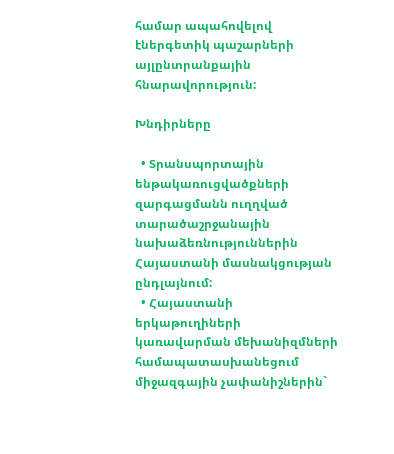համար ապահովելով էներգետիկ պաշարների այլընտրանքային հնարավորություն:

Խնդիրները

  • Տրանսպորտային ենթակառուցվածքների զարգացմանն ուղղված տարածաշրջանային նախաձեռնություններին Հայաստանի մասնակցության ընդլայնում:
  • Հայաստանի երկաթուղիների կառավարման մեխանիզմների համապատասխանեցում միջազգային չափանիշներին`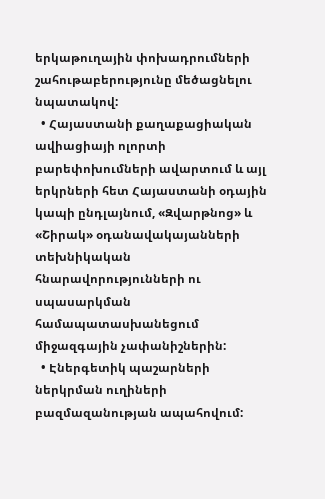երկաթուղային փոխադրումների շահութաբերությունը մեծացնելու նպատակով:
  • Հայաստանի քաղաքացիական ավիացիայի ոլորտի բարեփոխումների ավարտում և այլ երկրների հետ Հայաստանի օդային կապի ընդլայնում, «Զվարթնոց» և «Շիրակ» օդանավակայանների տեխնիկական հնարավորությունների ու սպասարկման համապատասխանեցում միջազգային չափանիշներին:
  • Էներգետիկ պաշարների ներկրման ուղիների բազմազանության ապահովում: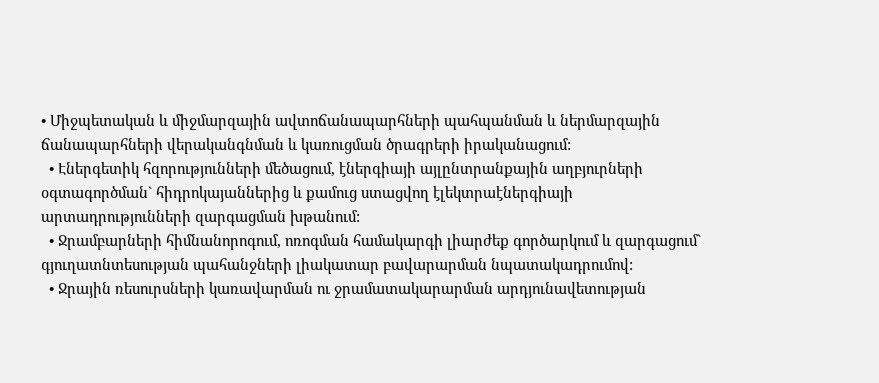• Միջպետական և միջմարզային ավտոճանապարհների պահպանման և ներմարզային ճանապարհների վերականգնման և կառուցման ծրագրերի իրականացում:
  • Էներգետիկ հզորությունների մեծացում, էներգիայի այլընտրանքային աղբյուրների օգտագործման` հիդրոկայաններից և քամուց ստացվող էլեկտրաէներգիայի արտադրությունների զարգացման խթանում:
  • Ջրամբարների հիմնանորոգում, ոռոգման համակարգի լիարժեք գործարկում և զարգացում` գյուղատնտեսության պահանջների լիակատար բավարարման նպատակադրումով:
  • Ջրային ռեսուրսների կառավարման ու ջրամատակարարման արդյունավետության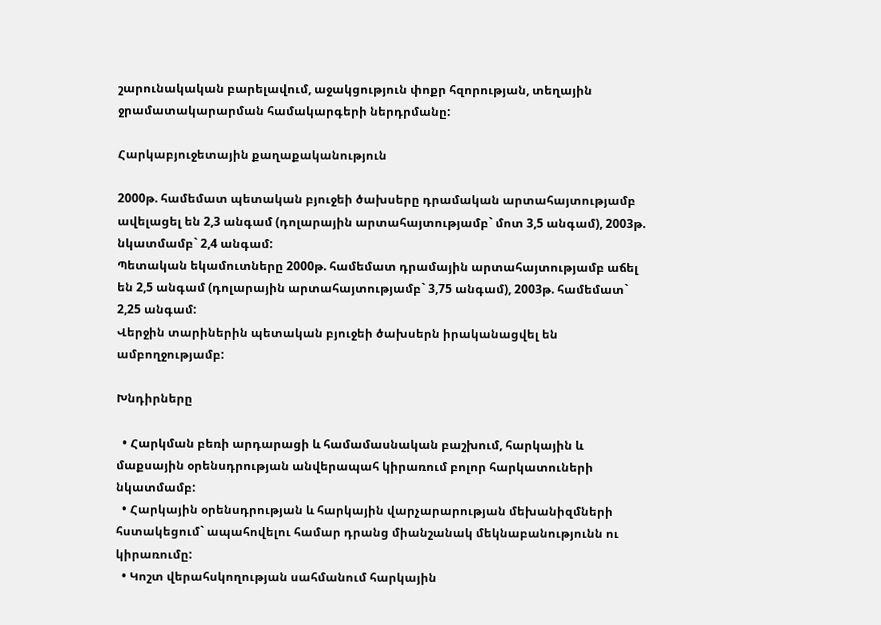շարունակական բարելավում, աջակցություն փոքր հզորության, տեղային ջրամատակարարման համակարգերի ներդրմանը:

Հարկաբյուջետային քաղաքականություն

2000թ. համեմատ պետական բյուջեի ծախսերը դրամական արտահայտությամբ ավելացել են 2,3 անգամ (դոլարային արտահայտությամբ` մոտ 3,5 անգամ), 2003թ. նկատմամբ` 2,4 անգամ:
Պետական եկամուտները 2000թ. համեմատ դրամային արտահայտությամբ աճել են 2,5 անգամ (դոլարային արտահայտությամբ` 3,75 անգամ), 2003թ. համեմատ` 2,25 անգամ:
Վերջին տարիներին պետական բյուջեի ծախսերն իրականացվել են ամբողջությամբ:

Խնդիրները

  • Հարկման բեռի արդարացի և համամասնական բաշխում, հարկային և մաքսային օրենսդրության անվերապահ կիրառում բոլոր հարկատուների նկատմամբ:
  • Հարկային օրենսդրության և հարկային վարչարարության մեխանիզմների հստակեցում` ապահովելու համար դրանց միանշանակ մեկնաբանությունն ու կիրառումը:
  • Կոշտ վերահսկողության սահմանում հարկային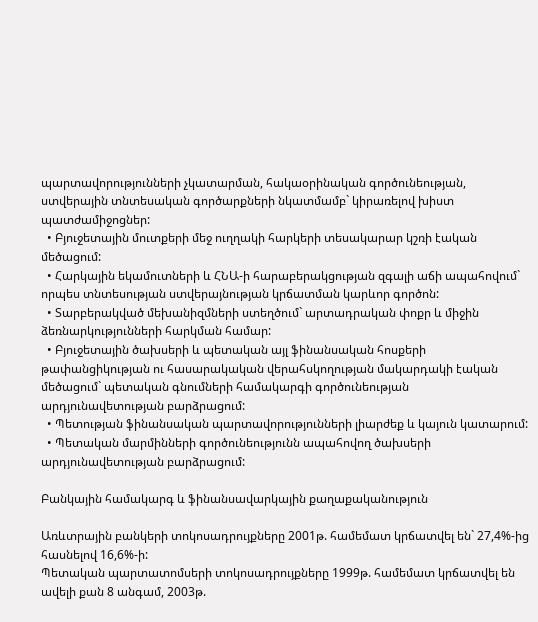պարտավորությունների չկատարման, հակաօրինական գործունեության, ստվերային տնտեսական գործարքների նկատմամբ` կիրառելով խիստ պատժամիջոցներ:
  • Բյուջետային մուտքերի մեջ ուղղակի հարկերի տեսակարար կշռի էական մեծացում:
  • Հարկային եկամուտների և ՀՆԱ-ի հարաբերակցության զգալի աճի ապահովում` որպես տնտեսության ստվերայնության կրճատման կարևոր գործոն:
  • Տարբերակված մեխանիզմների ստեղծում` արտադրական փոքր և միջին ձեռնարկությունների հարկման համար:
  • Բյուջետային ծախսերի և պետական այլ ֆինանսական հոսքերի թափանցիկության ու հասարակական վերահսկողության մակարդակի էական մեծացում` պետական գնումների համակարգի գործունեության արդյունավետության բարձրացում:
  • Պետության ֆինանսական պարտավորությունների լիարժեք և կայուն կատարում:
  • Պետական մարմինների գործունեությունն ապահովող ծախսերի արդյունավետության բարձրացում:

Բանկային համակարգ և ֆինանսավարկային քաղաքականություն

Առևտրային բանկերի տոկոսադրույքները 2001թ. համեմատ կրճատվել են` 27,4%-ից հասնելով 16,6%-ի:
Պետական պարտատոմսերի տոկոսադրույքները 1999թ. համեմատ կրճատվել են ավելի քան 8 անգամ, 2003թ.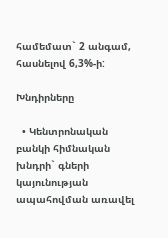համեմատ` 2 անգամ, հասնելով 6,3%-ի:

Խնդիրները

  • Կենտրոնական բանկի հիմնական խնդրի` գների կայունության ապահովման առավել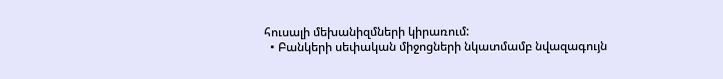հուսալի մեխանիզմների կիրառում:
  • Բանկերի սեփական միջոցների նկատմամբ նվազագույն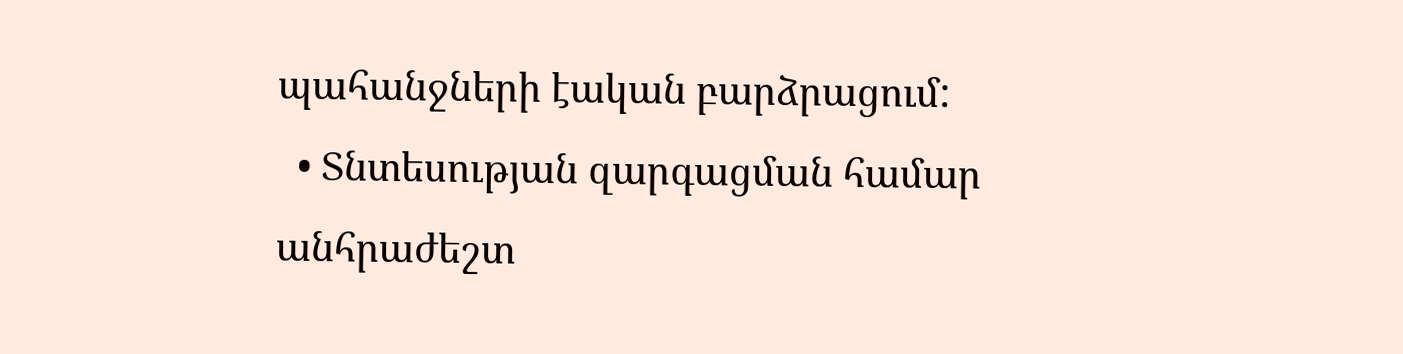պահանջների էական բարձրացում:
  • Տնտեսության զարգացման համար անհրաժեշտ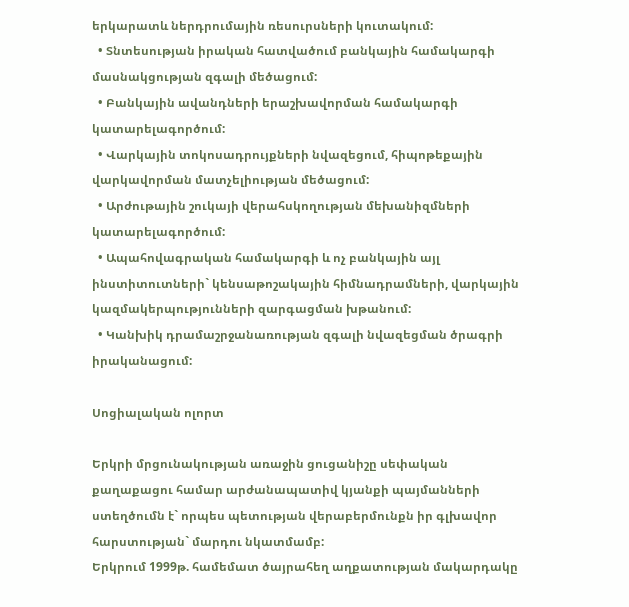երկարատև ներդրումային ռեսուրսների կուտակում:
  • Տնտեսության իրական հատվածում բանկային համակարգի մասնակցության զգալի մեծացում:
  • Բանկային ավանդների երաշխավորման համակարգի կատարելագործում:
  • Վարկային տոկոսադրույքների նվազեցում, հիպոթեքային վարկավորման մատչելիության մեծացում:
  • Արժութային շուկայի վերահսկողության մեխանիզմների կատարելագործում:
  • Ապահովագրական համակարգի և ոչ բանկային այլ ինստիտուտների` կենսաթոշակային հիմնադրամների, վարկային կազմակերպությունների զարգացման խթանում:
  • Կանխիկ դրամաշրջանառության զգալի նվազեցման ծրագրի իրականացում:

Սոցիալական ոլորտ

Երկրի մրցունակության առաջին ցուցանիշը սեփական քաղաքացու համար արժանապատիվ կյանքի պայմանների ստեղծումն է` որպես պետության վերաբերմունքն իր գլխավոր հարստության` մարդու նկատմամբ:
Երկրում 1999թ. համեմատ ծայրահեղ աղքատության մակարդակը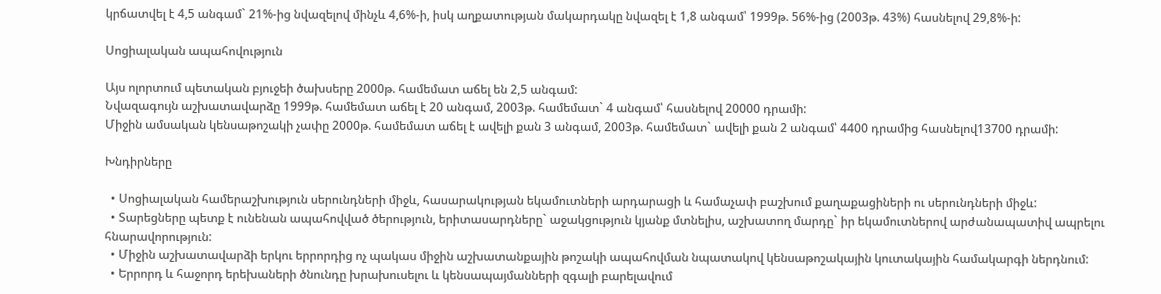կրճատվել է 4,5 անգամ` 21%-ից նվազելով մինչև 4,6%-ի, իսկ աղքատության մակարդակը նվազել է 1,8 անգամ՝ 1999թ. 56%-ից (2003թ. 43%) հասնելով 29,8%-ի:

Սոցիալական ապահովություն

Այս ոլորտում պետական բյուջեի ծախսերը 2000թ. համեմատ աճել են 2,5 անգամ:
Նվազագույն աշխատավարձը 1999թ. համեմատ աճել է 20 անգամ, 2003թ. համեմատ` 4 անգամ՝ հասնելով 20000 դրամի:
Միջին ամսական կենսաթոշակի չափը 2000թ. համեմատ աճել է ավելի քան 3 անգամ, 2003թ. համեմատ` ավելի քան 2 անգամ՝ 4400 դրամից հասնելով13700 դրամի:

Խնդիրները

  • Սոցիալական համերաշխություն սերունդների միջև, հասարակության եկամուտների արդարացի և համաչափ բաշխում քաղաքացիների ու սերունդների միջև:
  • Տարեցները պետք է ունենան ապահովված ծերություն, երիտասարդները` աջակցություն կյանք մտնելիս, աշխատող մարդը` իր եկամուտներով արժանապատիվ ապրելու հնարավորություն:
  • Միջին աշխատավարձի երկու երրորդից ոչ պակաս միջին աշխատանքային թոշակի ապահովման նպատակով կենսաթոշակային կուտակային համակարգի ներդնում:
  • Երրորդ և հաջորդ երեխաների ծնունդը խրախուսելու և կենսապայմանների զգալի բարելավում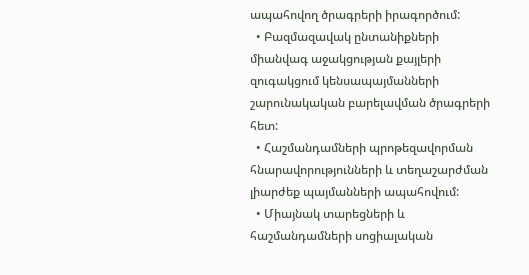ապահովող ծրագրերի իրագործում:
  • Բազմազավակ ընտանիքների միանվագ աջակցության քայլերի զուգակցում կենսապայմանների շարունակական բարելավման ծրագրերի հետ:
  • Հաշմանդամների պրոթեզավորման հնարավորությունների և տեղաշարժման լիարժեք պայմանների ապահովում:
  • Միայնակ տարեցների և հաշմանդամների սոցիալական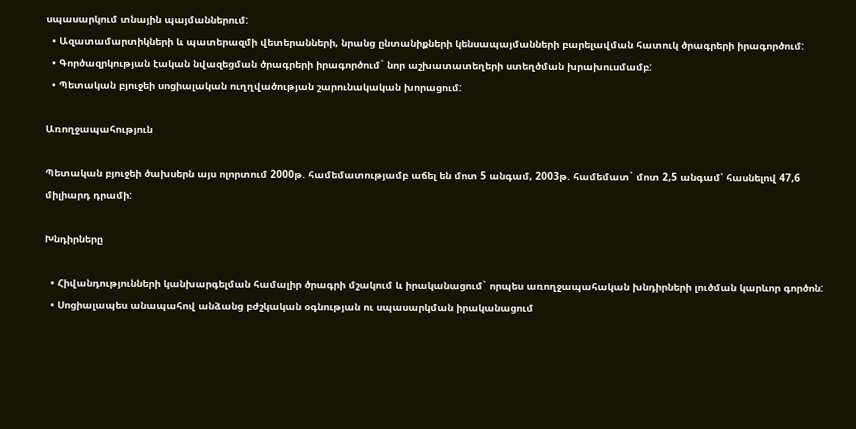սպասարկում տնային պայմաններում:
  • Ազատամարտիկների և պատերազմի վետերանների, նրանց ընտանիքների կենսապայմանների բարելավման հատուկ ծրագրերի իրագործում:
  • Գործազրկության էական նվազեցման ծրագրերի իրագործում` նոր աշխատատեղերի ստեղծման խրախուսմամբ:
  • Պետական բյուջեի սոցիալական ուղղվածության շարունակական խորացում:

Առողջապահություն

Պետական բյուջեի ծախսերն այս ոլորտում 2000թ. համեմատությամբ աճել են մոտ 5 անգամ, 2003թ. համեմատ` մոտ 2,5 անգամ՝ հասնելով 47,6 միլիարդ դրամի:

Խնդիրները

  • Հիվանդությունների կանխարգելման համալիր ծրագրի մշակում և իրականացում` որպես առողջապահական խնդիրների լուծման կարևոր գործոն:
  • Սոցիալապես անապահով անձանց բժշկական օգնության ու սպասարկման իրականացում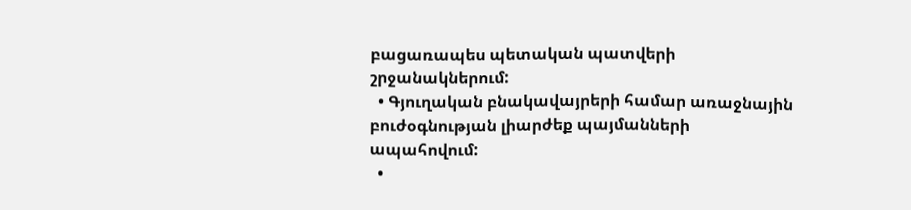բացառապես պետական պատվերի շրջանակներում:
  • Գյուղական բնակավայրերի համար առաջնային բուժօգնության լիարժեք պայմանների ապահովում:
  •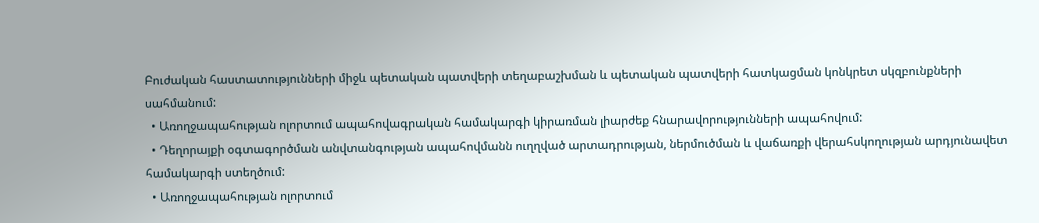Բուժական հաստատությունների միջև պետական պատվերի տեղաբաշխման և պետական պատվերի հատկացման կոնկրետ սկզբունքների սահմանում:
  • Առողջապահության ոլորտում ապահովագրական համակարգի կիրառման լիարժեք հնարավորությունների ապահովում:
  • Դեղորայքի օգտագործման անվտանգության ապահովմանն ուղղված արտադրության, ներմուծման և վաճառքի վերահսկողության արդյունավետ համակարգի ստեղծում:
  • Առողջապահության ոլորտում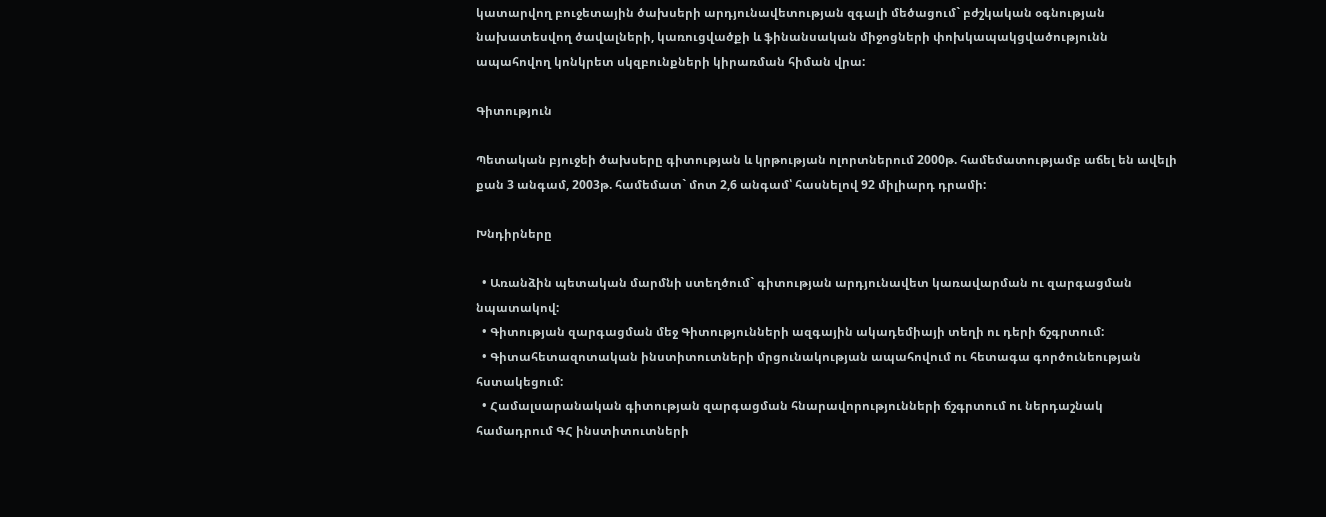կատարվող բուջետային ծախսերի արդյունավետության զգալի մեծացում` բժշկական օգնության նախատեսվող ծավալների, կառուցվածքի և ֆինանսական միջոցների փոխկապակցվածությունն ապահովող կոնկրետ սկզբունքների կիրառման հիման վրա:

Գիտություն

Պետական բյուջեի ծախսերը գիտության և կրթության ոլորտներում 2000թ. համեմատությամբ աճել են ավելի քան 3 անգամ, 2003թ. համեմատ` մոտ 2,6 անգամ՝ հասնելով 92 միլիարդ դրամի:

Խնդիրները

  • Առանձին պետական մարմնի ստեղծում` գիտության արդյունավետ կառավարման ու զարգացման նպատակով:
  • Գիտության զարգացման մեջ Գիտությունների ազգային ակադեմիայի տեղի ու դերի ճշգրտում:
  • Գիտահետազոտական ինստիտուտների մրցունակության ապահովում ու հետագա գործունեության հստակեցում:
  • Համալսարանական գիտության զարգացման հնարավորությունների ճշգրտում ու ներդաշնակ համադրում ԳՀ ինստիտուտների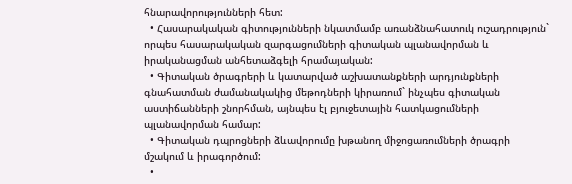հնարավորությունների հետ:
  • Հասարակական գիտությունների նկատմամբ առանձնահատուկ ուշադրություն` որպես հասարակական զարգացումների գիտական պլանավորման և իրականացման անհետաձգելի հրամայական:
  • Գիտական ծրագրերի և կատարված աշխատանքների արդյունքների գնահատման ժամանակակից մեթոդների կիրառում` ինչպես գիտական աստիճանների շնորհման, այնպես էլ բյուջետային հատկացումների պլանավորման համար:
  • Գիտական դպրոցների ձևավորումը խթանող միջոցառումների ծրագրի մշակում և իրագործում:
  •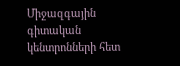Միջազգային գիտական կենտրոնների հետ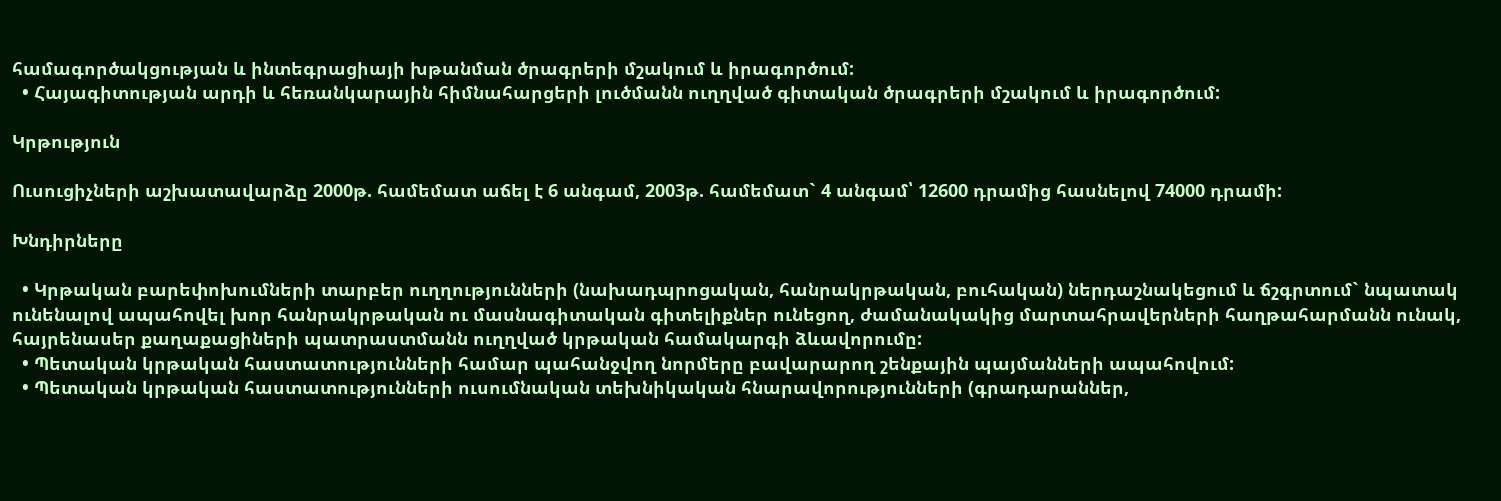համագործակցության և ինտեգրացիայի խթանման ծրագրերի մշակում և իրագործում:
  • Հայագիտության արդի և հեռանկարային հիմնահարցերի լուծմանն ուղղված գիտական ծրագրերի մշակում և իրագործում:

Կրթություն

Ուսուցիչների աշխատավարձը 2000թ. համեմատ աճել է 6 անգամ, 2003թ. համեմատ` 4 անգամ՝ 12600 դրամից հասնելով 74000 դրամի:

Խնդիրները

  • Կրթական բարեփոխումների տարբեր ուղղությունների (նախադպրոցական, հանրակրթական, բուհական) ներդաշնակեցում և ճշգրտում` նպատակ ունենալով ապահովել խոր հանրակրթական ու մասնագիտական գիտելիքներ ունեցող, ժամանակակից մարտահրավերների հաղթահարմանն ունակ, հայրենասեր քաղաքացիների պատրաստմանն ուղղված կրթական համակարգի ձևավորումը:
  • Պետական կրթական հաստատությունների համար պահանջվող նորմերը բավարարող շենքային պայմանների ապահովում:
  • Պետական կրթական հաստատությունների ուսումնական տեխնիկական հնարավորությունների (գրադարաններ,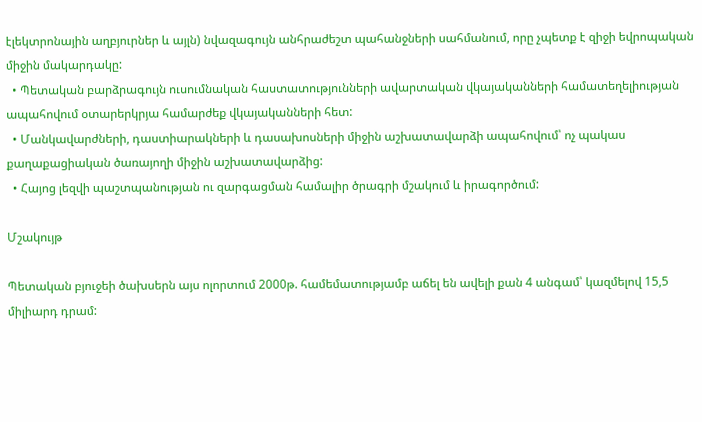էլեկտրոնային աղբյուրներ և այլն) նվազագույն անհրաժեշտ պահանջների սահմանում, որը չպետք է զիջի եվրոպական միջին մակարդակը:
  • Պետական բարձրագույն ուսումնական հաստատությունների ավարտական վկայականների համատեղելիության ապահովում օտարերկրյա համարժեք վկայականների հետ:
  • Մանկավարժների, դաստիարակների և դասախոսների միջին աշխատավարձի ապահովում՝ ոչ պակաս քաղաքացիական ծառայողի միջին աշխատավարձից:
  • Հայոց լեզվի պաշտպանության ու զարգացման համալիր ծրագրի մշակում և իրագործում:

Մշակույթ

Պետական բյուջեի ծախսերն այս ոլորտում 2000թ. համեմատությամբ աճել են ավելի քան 4 անգամ՝ կազմելով 15,5 միլիարդ դրամ: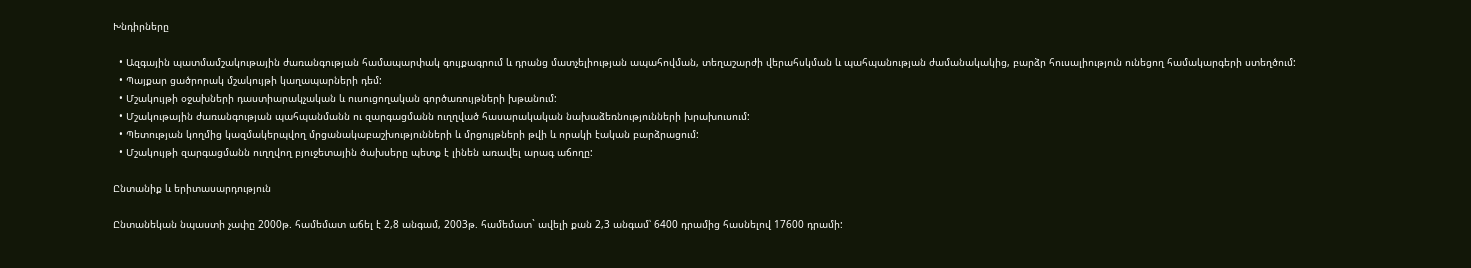Խնդիրները

  • Ազգային պատմամշակութային ժառանգության համապարփակ գույքագրում և դրանց մատչելիության ապահովման, տեղաշարժի վերահսկման և պահպանության ժամանակակից, բարձր հուսալիություն ունեցող համակարգերի ստեղծում:
  • Պայքար ցածրորակ մշակույթի կաղապարների դեմ:
  • Մշակույթի օջախների դաստիարակչական և ուսուցողական գործառույթների խթանում:
  • Մշակութային ժառանգության պահպանմանն ու զարգացմանն ուղղված հասարակական նախաձեռնությունների խրախուսում:
  • Պետության կողմից կազմակերպվող մրցանակաբաշխությունների և մրցույթների թվի և որակի էական բարձրացում:
  • Մշակույթի զարգացմանն ուղղվող բյուջետային ծախսերը պետք է լինեն առավել արագ աճողը:

Ընտանիք և երիտասարդություն

Ընտանեկան նպաստի չափը 2000թ. համեմատ աճել է 2,8 անգամ, 2003թ. համեմատ` ավելի քան 2,3 անգամ՝ 6400 դրամից հասնելով 17600 դրամի: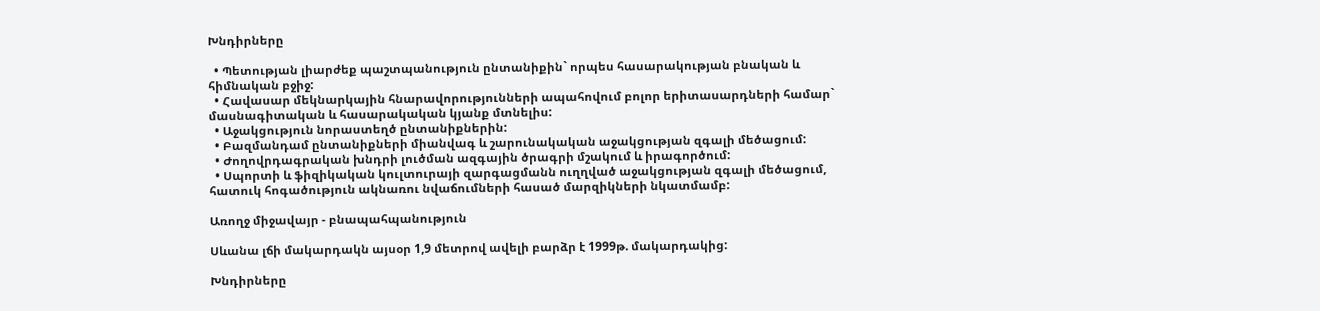Խնդիրները

  • Պետության լիարժեք պաշտպանություն ընտանիքին` որպես հասարակության բնական և հիմնական բջիջ:
  • Հավասար մեկնարկային հնարավորությունների ապահովում բոլոր երիտասարդների համար` մասնագիտական և հասարակական կյանք մտնելիս:
  • Աջակցություն նորաստեղծ ընտանիքներին:
  • Բազմանդամ ընտանիքների միանվագ և շարունակական աջակցության զգալի մեծացում:
  • Ժողովրդագրական խնդրի լուծման ազգային ծրագրի մշակում և իրագործում:
  • Սպորտի և ֆիզիկական կուլտուրայի զարգացմանն ուղղված աջակցության զգալի մեծացում, հատուկ հոգածություն ակնառու նվաճումների հասած մարզիկների նկատմամբ:

Առողջ միջավայր - բնապահպանություն

Սևանա լճի մակարդակն այսօր 1,9 մետրով ավելի բարձր է 1999թ. մակարդակից:

Խնդիրները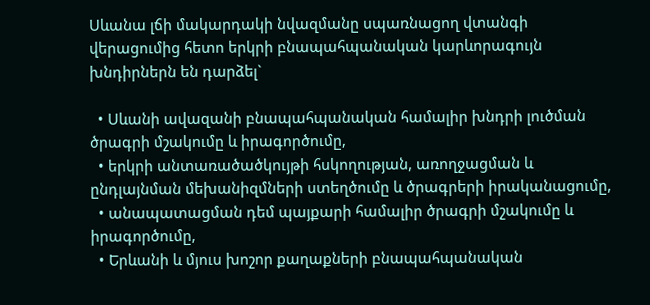Սևանա լճի մակարդակի նվազմանը սպառնացող վտանգի վերացումից հետո երկրի բնապահպանական կարևորագույն խնդիրներն են դարձել`

  • Սևանի ավազանի բնապահպանական համալիր խնդրի լուծման ծրագրի մշակումը և իրագործումը,
  • երկրի անտառածածկույթի հսկողության, առողջացման և ընդլայնման մեխանիզմների ստեղծումը և ծրագրերի իրականացումը,
  • անապատացման դեմ պայքարի համալիր ծրագրի մշակումը և իրագործումը,
  • Երևանի և մյուս խոշոր քաղաքների բնապահպանական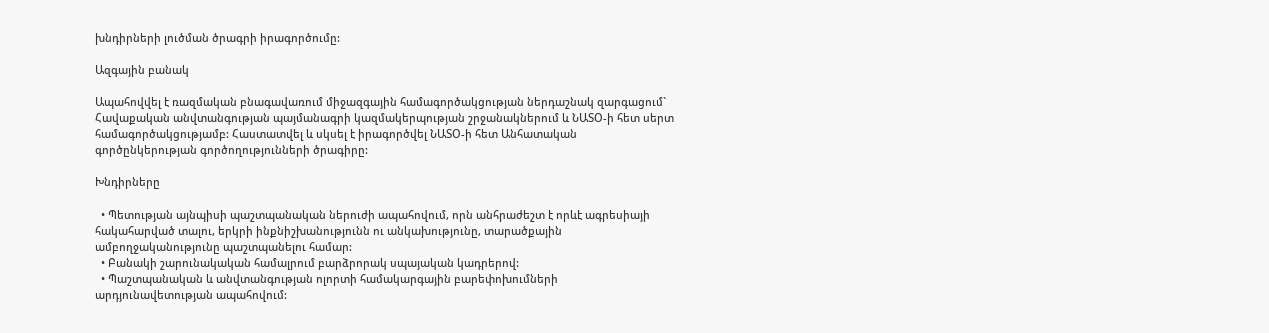խնդիրների լուծման ծրագրի իրագործումը:

Ազգային բանակ

Ապահովվել է ռազմական բնագավառում միջազգային համագործակցության ներդաշնակ զարգացում` Հավաքական անվտանգության պայմանագրի կազմակերպության շրջանակներում և ՆԱՏՕ-ի հետ սերտ համագործակցությամբ: Հաստատվել և սկսել է իրագործվել ՆԱՏՕ-ի հետ Անհատական գործընկերության գործողությունների ծրագիրը:

Խնդիրները

  • Պետության այնպիսի պաշտպանական ներուժի ապահովում, որն անհրաժեշտ է որևէ ագրեսիայի հակահարված տալու, երկրի ինքնիշխանությունն ու անկախությունը, տարածքային ամբողջականությունը պաշտպանելու համար:
  • Բանակի շարունակական համալրում բարձրորակ սպայական կադրերով:
  • Պաշտպանական և անվտանգության ոլորտի համակարգային բարեփոխումների արդյունավետության ապահովում: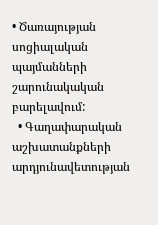• Ծառայության սոցիալական պայմանների շարունակական բարելավում:
  • Գաղափարական աշխատանքների արդյունավետության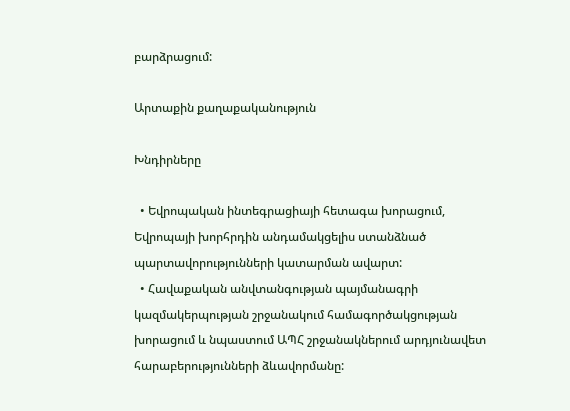բարձրացում:

Արտաքին քաղաքականություն

Խնդիրները

  • Եվրոպական ինտեգրացիայի հետագա խորացում, Եվրոպայի խորհրդին անդամակցելիս ստանձնած պարտավորությունների կատարման ավարտ:
  • Հավաքական անվտանգության պայմանագրի կազմակերպության շրջանակում համագործակցության խորացում և նպաստում ԱՊՀ շրջանակներում արդյունավետ հարաբերությունների ձևավորմանը: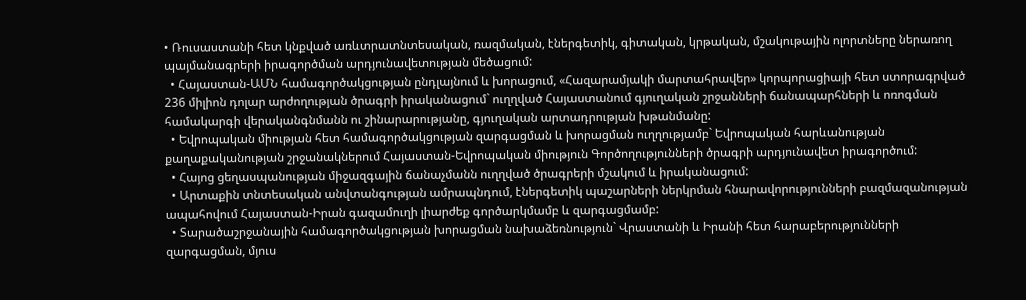• Ռուսաստանի հետ կնքված առևտրատնտեսական, ռազմական, էներգետիկ, գիտական, կրթական, մշակութային ոլորտները ներառող պայմանագրերի իրագործման արդյունավետության մեծացում:
  • Հայաստան-ԱՄՆ համագործակցության ընդլայնում և խորացում, «Հազարամյակի մարտահրավեր» կորպորացիայի հետ ստորագրված 236 միլիոն դոլար արժողության ծրագրի իրականացում` ուղղված Հայաստանում գյուղական շրջանների ճանապարհների և ոռոգման համակարգի վերականգնմանն ու շինարարությանը, գյուղական արտադրության խթանմանը:
  • Եվրոպական միության հետ համագործակցության զարգացման և խորացման ուղղությամբ` Եվրոպական հարևանության քաղաքականության շրջանակներում Հայաստան-Եվրոպական միություն Գործողությունների ծրագրի արդյունավետ իրագործում:
  • Հայոց ցեղասպանության միջազգային ճանաչմանն ուղղված ծրագրերի մշակում և իրականացում:
  • Արտաքին տնտեսական անվտանգության ամրապնդում, էներգետիկ պաշարների ներկրման հնարավորությունների բազմազանության ապահովում Հայաստան-Իրան գազամուղի լիարժեք գործարկմամբ և զարգացմամբ:
  • Տարածաշրջանային համագործակցության խորացման նախաձեռնություն` Վրաստանի և Իրանի հետ հարաբերությունների զարգացման, մյուս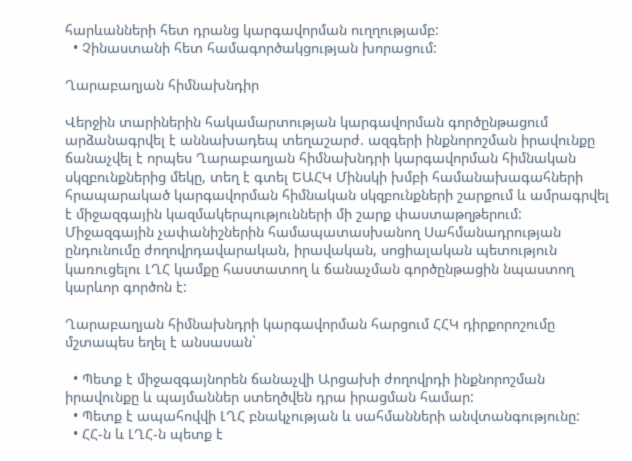հարևանների հետ դրանց կարգավորման ուղղությամբ:
  • Չինաստանի հետ համագործակցության խորացում:

Ղարաբաղյան հիմնախնդիր

Վերջին տարիներին հակամարտության կարգավորման գործընթացում արձանագրվել է աննախադեպ տեղաշարժ. ազգերի ինքնորոշման իրավունքը ճանաչվել է որպես Ղարաբաղյան հիմնախնդրի կարգավորման հիմնական սկզբունքներից մեկը, տեղ է գտել ԵԱՀԿ Մինսկի խմբի համանախագահների հրապարակած կարգավորման հիմնական սկզբունքների շարքում և ամրագրվել է միջազգային կազմակերպությունների մի շարք փաստաթղթերում:
Միջազգային չափանիշներին համապատասխանող Սահմանադրության ընդունումը ժողովրդավարական, իրավական, սոցիալական պետություն կառուցելու ԼՂՀ կամքը հաստատող և ճանաչման գործընթացին նպաստող կարևոր գործոն է:

Ղարաբաղյան հիմնախնդրի կարգավորման հարցում ՀՀԿ դիրքորոշումը մշտապես եղել է անսասան`

  • Պետք է միջազգայնորեն ճանաչվի Արցախի ժողովրդի ինքնորոշման իրավունքը և պայմաններ ստեղծվեն դրա իրացման համար:
  • Պետք է ապահովվի ԼՂՀ բնակչության և սահմանների անվտանգությունը:
  • ՀՀ-ն և ԼՂՀ-ն պետք է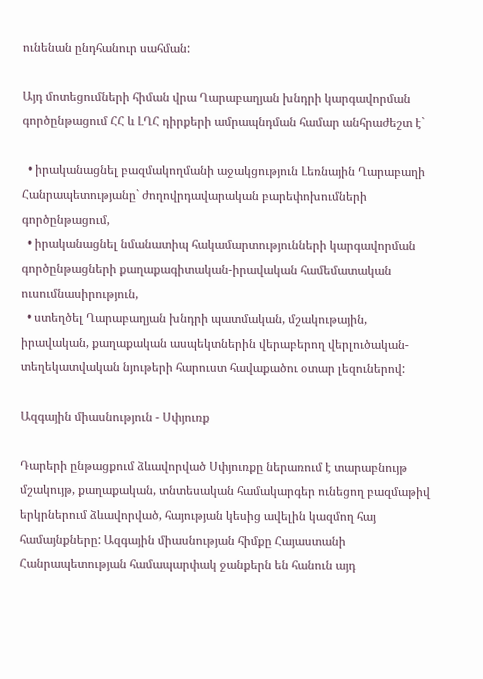ունենան ընդհանուր սահման:

Այդ մոտեցումների հիման վրա Ղարաբաղյան խնդրի կարգավորման գործընթացում ՀՀ և ԼՂՀ դիրքերի ամրապնդման համար անհրաժեշտ է`

  • իրականացնել բազմակողմանի աջակցություն Լեռնային Ղարաբաղի Հանրապետությանը` ժողովրդավարական բարեփոխումների գործընթացում,
  • իրականացնել նմանատիպ հակամարտությունների կարգավորման գործընթացների քաղաքագիտական-իրավական համեմատական ուսումնասիրություն,
  • ստեղծել Ղարաբաղյան խնդրի պատմական, մշակութային, իրավական, քաղաքական ասպեկտներին վերաբերող վերլուծական-տեղեկատվական նյութերի հարուստ հավաքածու օտար լեզուներով:

Ազգային միասնություն - Սփյուռք

Դարերի ընթացքում ձևավորված Սփյուռքը ներառում է տարաբնույթ մշակույթ, քաղաքական, տնտեսական համակարգեր ունեցող բազմաթիվ երկրներում ձևավորված, հայության կեսից ավելին կազմող հայ համայնքները: Ազգային միասնության հիմքը Հայաստանի Հանրապետության համապարփակ ջանքերն են հանուն այդ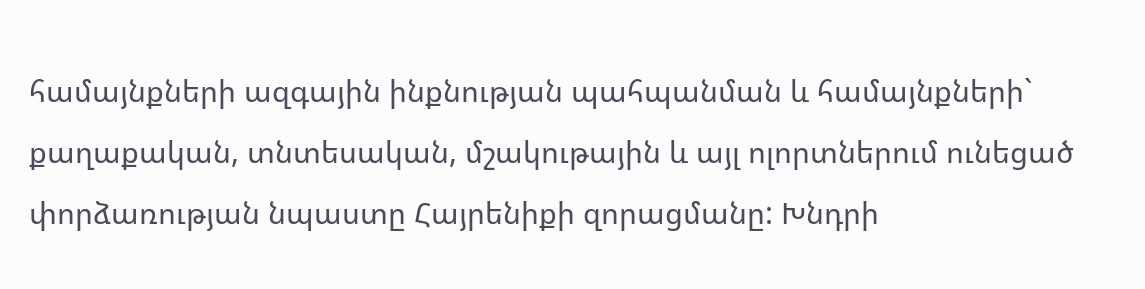համայնքների ազգային ինքնության պահպանման և համայնքների` քաղաքական, տնտեսական, մշակութային և այլ ոլորտներում ունեցած փորձառության նպաստը Հայրենիքի զորացմանը: Խնդրի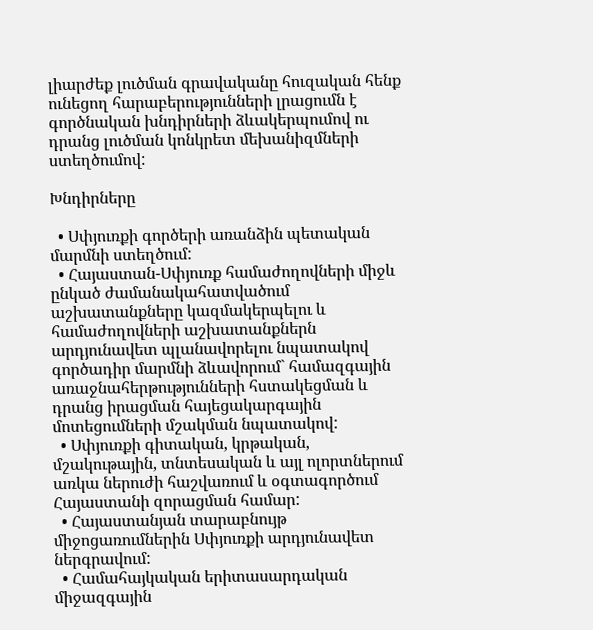լիարժեք լուծման գրավականը հուզական հենք ունեցող հարաբերությունների լրացումն է գործնական խնդիրների ձևակերպումով ու դրանց լուծման կոնկրետ մեխանիզմների ստեղծումով:

Խնդիրները

  • Սփյուռքի գործերի առանձին պետական մարմնի ստեղծում:
  • Հայաստան-Սփյուռք համաժողովների միջև ընկած ժամանակահատվածում աշխատանքները կազմակերպելու և համաժողովների աշխատանքներն արդյունավետ պլանավորելու նպատակով գործադիր մարմնի ձևավորում` համազգային առաջնահերթությունների հստակեցման և դրանց իրացման հայեցակարգային մոտեցումների մշակման նպատակով:
  • Սփյուռքի գիտական, կրթական, մշակութային, տնտեսական և այլ ոլորտներում առկա ներուժի հաշվառում և օգտագործում Հայաստանի զորացման համար:
  • Հայաստանյան տարաբնույթ միջոցառումներին Սփյուռքի արդյունավետ ներգրավում:
  • Համահայկական երիտասարդական միջազգային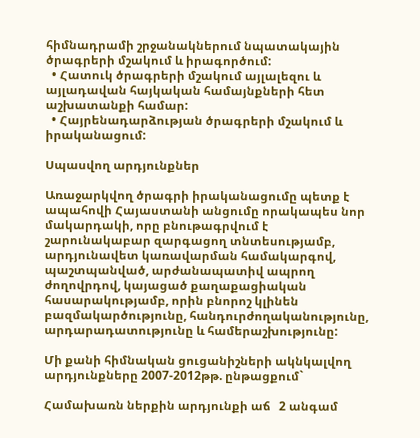հիմնադրամի շրջանակներում նպատակային ծրագրերի մշակում և իրագործում:
  • Հատուկ ծրագրերի մշակում այլալեզու և այլադավան հայկական համայնքների հետ աշխատանքի համար:
  • Հայրենադարձության ծրագրերի մշակում և իրականացում:

Սպասվող արդյունքներ

Առաջարկվող ծրագրի իրականացումը պետք է ապահովի Հայաստանի անցումը որակապես նոր մակարդակի, որը բնութագրվում է շարունակաբար զարգացող տնտեսությամբ, արդյունավետ կառավարման համակարգով, պաշտպանված, արժանապատիվ ապրող ժողովրդով, կայացած քաղաքացիական հասարակությամբ, որին բնորոշ կլինեն բազմակարծությունը, հանդուրժողականությունը, արդարադատությունը և համերաշխությունը:

Մի քանի հիմնական ցուցանիշների ակնկալվող արդյունքները 2007-2012թթ. ընթացքում`

Համախառն ներքին արդյունքի աճ   2 անգամ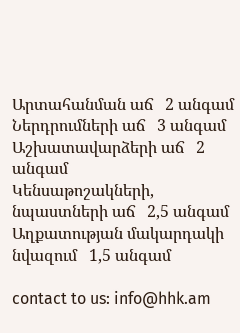Արտահանման աճ   2 անգամ
Ներդրումների աճ   3 անգամ
Աշխատավարձերի աճ   2 անգամ
Կենսաթոշակների, նպաստների աճ   2,5 անգամ
Աղքատության մակարդակի նվազում   1,5 անգամ

contact to us: info@hhk.am